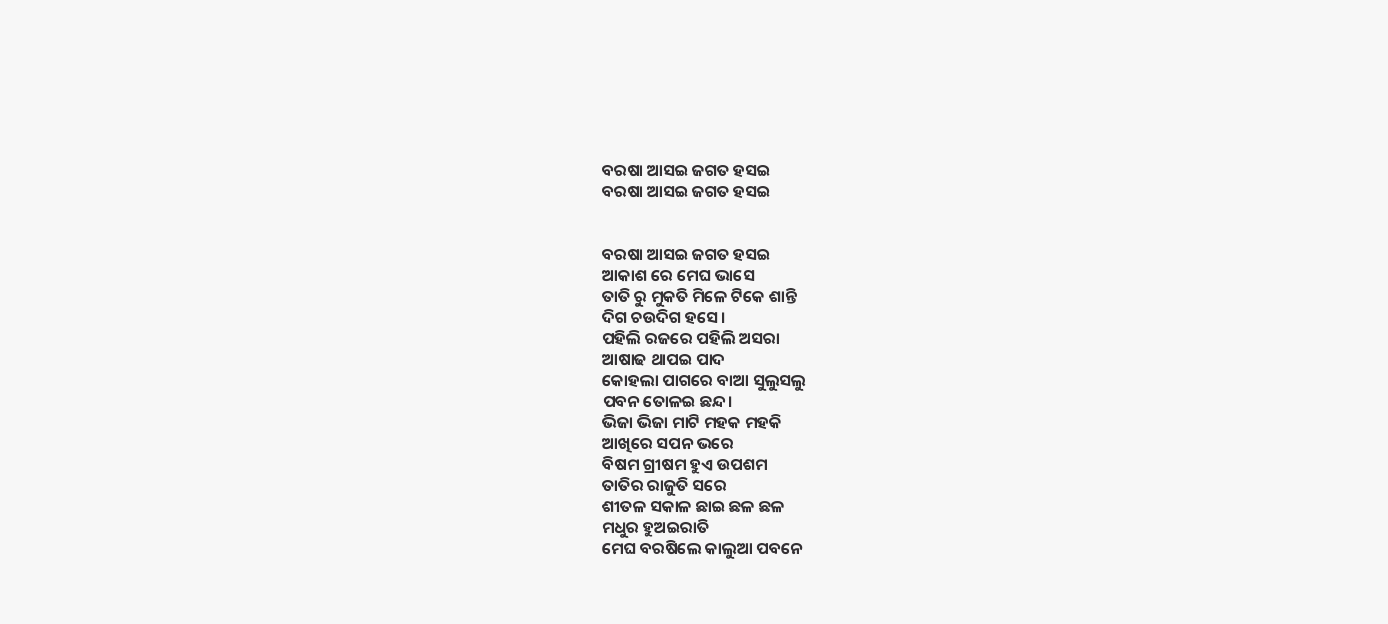ବରଷା ଆସଇ ଜଗତ ହସଇ
ବରଷା ଆସଇ ଜଗତ ହସଇ


ବରଷା ଆସଇ ଜଗତ ହସଇ
ଆକାଶ ରେ ମେଘ ଭାସେ
ତାତି ରୁ ମୁକତି ମିଳେ ଟିକେ ଶାନ୍ତି
ଦିଗ ଚଉଦିଗ ହସେ।
ପହିଲି ରଜରେ ପହିଲି ଅସରା
ଆଷାଢ ଥାପଇ ପାଦ
କୋହଲା ପାଗରେ ବାଆ ସୁଲୁସଲୁ
ପବନ ତୋଳଇ ଛନ୍ଦ।
ଭିଜା ଭିଜା ମାଟି ମହକ ମହକି
ଆଖିରେ ସପନ ଭରେ
ବିଷମ ଗ୍ରୀଷମ ହୁଏ ଉପଶମ
ତାତିର ରାଜୁତି ସରେ
ଶୀତଳ ସକାଳ ଛାଇ ଛଳ ଛଳ
ମଧୁର ହୁଅଇରାତି
ମେଘ ବରଷିଲେ କାଲୁଆ ପବନେ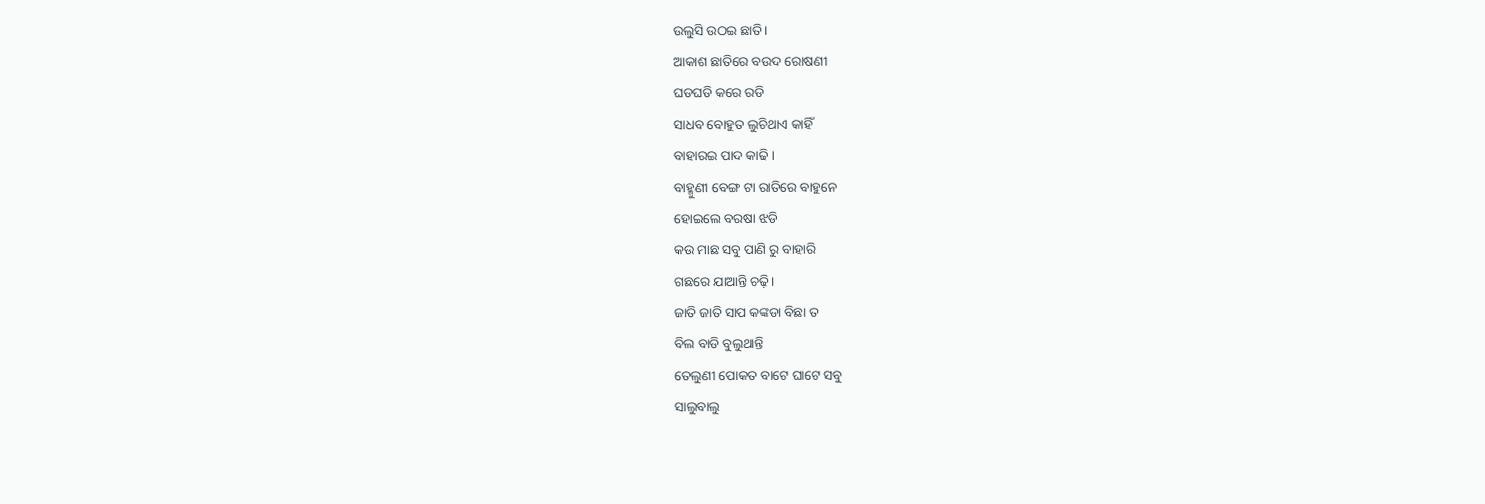ଉଲୁସି ଉଠଇ ଛାତି।
ଆକାଶ ଛାତିରେ ବଉଦ ରୋଷଣୀ
ଘଡଘଡି କରେ ରଡି
ସାଧବ ବୋହୁତ ଲୁଚିଥାଏ କାହିଁ
ବାହାରଇ ପାଦ କାଢି ।
ବାହ୍ମୁଣୀ ବେଙ୍ଗ ଟା ରାତିରେ ବାହୁନେ
ହୋଇଲେ ବରଷା ଝଡି
କଉ ମାଛ ସବୁ ପାଣି ରୁ ବାହାରି
ଗଛରେ ଯାଆନ୍ତି ଚଢ଼ି।
ଜାତି ଜାତି ସାପ କଙ୍କଡା ବିଛା ତ
ବିଲ ବାଡି ବୁଲୁଥାନ୍ତି
ତେଲୁଣୀ ପୋକତ ବାଟେ ଘାଟେ ସବୁ
ସାଲୁବାଲୁ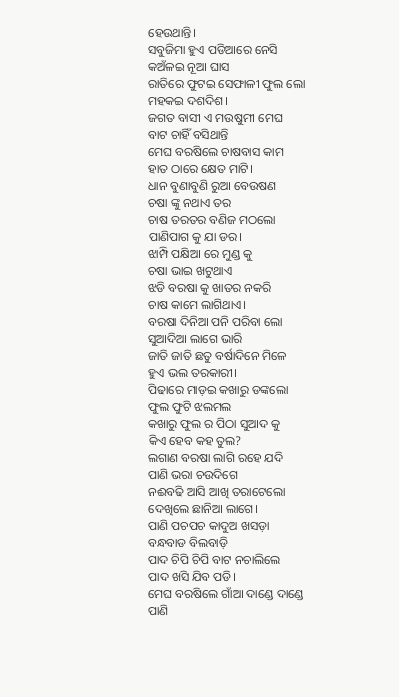ହେଉଥାନ୍ତି।
ସବୁଜିମା ହୁଏ ପଡିଆରେ ନେସି
କଅଁଳଇ ନୂଆ ଘାସ
ରାତିରେ ଫୁଟଇ ସେଫାଳୀ ଫୁଲ ଲୋ
ମହକଇ ଦଶଦିଶ।
ଜଗତ ବାସୀ ଏ ମଉଷୁମୀ ମେଘ
ବାଟ ଚାହିଁ ବସିଥାନ୍ତି
ମେଘ ବରଷିଲେ ଚାଷବାସ କାମ
ହାତ ଠାରେ କ୍ଷେତ ମାଟି।
ଧାନ ବୁଣାବୁଣି ରୁଆ ବେଉଷଣ
ଚଷା ଙ୍କୁ ନଥାଏ ତର
ଚାଷ ତରତର ବଣିଜ ମଠଲୋ
ପାଣିପାଗ କୁ ଯା ଡର।
ଝାମ୍ପି ପକ୍ଷିଆ ରେ ମୁଣ୍ଡ କୁ
ଚଷା ଭାଇ ଖଟୁଥାଏ
ଝଡି ବରଷା କୁ ଖାତର ନକରି
ଚାଷ କାମେ ଲାଗିଥାଏ।
ବରଷା ଦିନିଆ ପନି ପରିବା ଲୋ
ସୁଆଦିଆ ଲାଗେ ଭାରି
ଜାତି ଜାତି ଛତୁ ବର୍ଷାଦିନେ ମିଳେ
ହୁଏ ଭଲ ତରକାରୀ।
ପିଢାରେ ମାଡ଼ଇ କଖାରୁ ଡଙ୍କଲୋ
ଫୁଲ ଫୁଟି ଝଲମଲ
କଖାରୁ ଫୁଲ ର ପିଠା ସୁଆଦ କୁ
କିଏ ହେବ କହ ତୁଲ?
ଲଗାଣ ବରଷା ଲାଗି ରହେ ଯଦି
ପାଣି ଭରା ଚଉଦିଗେ
ନଈବଢି ଆସି ଆଖି ତରାଟେଲୋ
ଦେଖିଲେ ଛାନିଆ ଲାଗେ।
ପାଣି ପଚପଚ କାଦୁଅ ଖସଡ଼ା
ବନ୍ଧବାଡ ବିଲବାଡ଼ି
ପାଦ ଚିପି ଚିପି ବାଟ ନଚାଲିଲେ
ପାଦ ଖସି ଯିବ ପଡି।
ମେଘ ବରଷିଲେ ଗାଁଆ ଦାଣ୍ଡେ ଦାଣ୍ଡେ
ପାଣି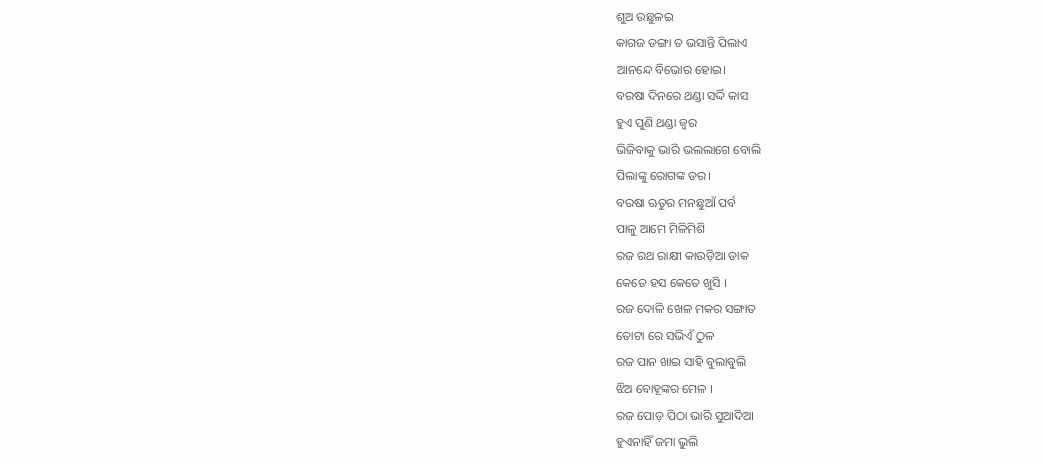ଶୁଅ ଉଛୁଳଇ
କାଗଜ ଡଙ୍ଗା ତ ଭସାନ୍ତି ପିଲାଏ
ଆନନ୍ଦେ ବିଭୋର ହୋଇ।
ବରଷା ଦିନରେ ଥଣ୍ଡା ସର୍ଦ୍ଦି କାସ
ହୁଏ ପୁଣି ଥଣ୍ଡା ଜ୍ବର
ଭିଜିବାକୁ ଭାରି ଭଲଲାଗେ ବୋଲି
ପିଲାଙ୍କୁ ରୋଗଙ୍କ ଡର।
ବରଷା ଋତୁର ମନଛୁଆଁ ପର୍ବ
ପାଳୁ ଆମେ ମିଳିମିଶି
ରଜ ରଥ ରାକ୍ଷୀ କାଉଡ଼ିଆ ଡାକ
କେତେ ହସ କେତେ ଖୁସି ।
ରଜ ଦୋଳି ଖେଳ ମକର ସଙ୍ଗାତ
ତୋଟା ରେ ସଭିଏଁ ଠୁଳ
ରଜ ପାନ ଖାଇ ସାହି ବୁଲାବୁଲି
ଝିଅ ବୋହୂଙ୍କର ମେଳ ।
ରଜ ପୋଡ଼ ପିଠା ଭାରି ସୁଆଦିଆ
ହୁଏନାହିଁ ଜମା ଭୁଲି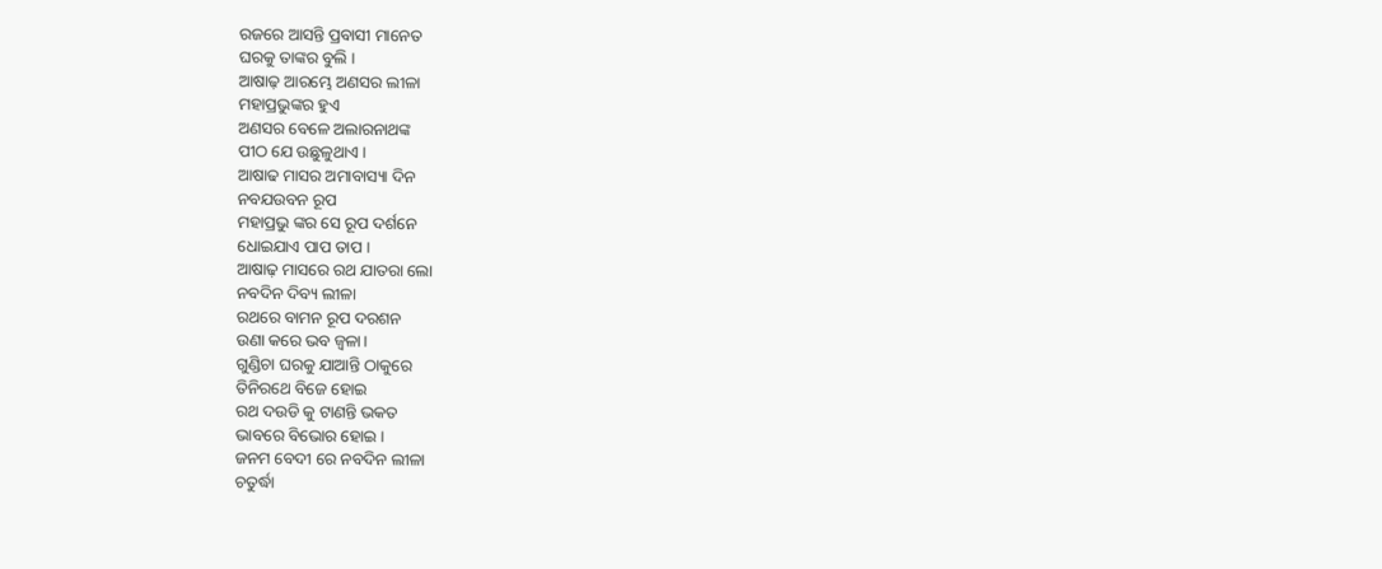ରଜରେ ଆସନ୍ତି ପ୍ରବାସୀ ମାନେତ
ଘରକୁ ତାଙ୍କର ବୁଲି ।
ଆଷାଢ଼ ଆରମ୍ଭେ ଅଣସର ଲୀଳା
ମହାପ୍ରଭୁଙ୍କର ହୁଏ
ଅଣସର ବେଳେ ଅଲାରନାଥଙ୍କ
ପୀଠ ଯେ ଉଛୁଳୁଥାଏ ।
ଆଷାଢ ମାସର ଅମାବାସ୍ୟା ଦିନ
ନବଯଉବନ ରୂପ
ମହାପ୍ରଭୁ ଙ୍କର ସେ ରୂପ ଦର୍ଶନେ
ଧୋଇଯାଏ ପାପ ତାପ ।
ଆଷାଢ଼ ମାସରେ ରଥ ଯାତରା ଲୋ
ନବଦିନ ଦିବ୍ୟ ଲୀଳା
ରଥରେ ବାମନ ରୂପ ଦରଶନ
ଉଣା କରେ ଭବ ଜ୍ବଳା।
ଗୁଣ୍ଡିଚା ଘରକୁ ଯାଆନ୍ତି ଠାକୁରେ
ତିନିରଥେ ବିଜେ ହୋଇ
ରଥ ଦଉଡି କୁ ଟାଣନ୍ତି ଭକତ
ଭାବରେ ବିଭୋର ହୋଇ ।
ଜନମ ବେଦୀ ରେ ନବଦିନ ଲୀଳା
ଚତୁର୍ଦ୍ଧା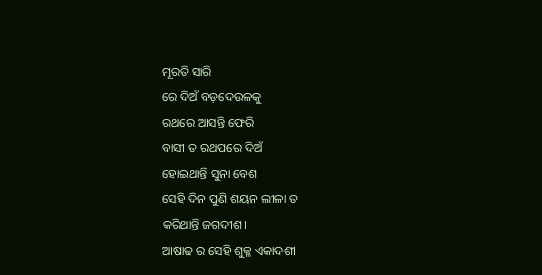ମୂରତି ସାରି
ରେ ଦିଅଁ ବଡ଼ଦେଉଳକୁ
ରଥରେ ଆସନ୍ତି ଫେରି
ବାସୀ ତ ରଥପରେ ଦିଅଁ
ହୋଇଥାନ୍ତି ସୁନା ବେଶ
ସେହି ଦିନ ପୁଣି ଶୟନ ଲୀଳା ତ
କରିଥାନ୍ତି ଜଗଦୀଶ।
ଆଷାଢ ର ସେହି ଶୁକ୍ଳ ଏକାଦଶୀ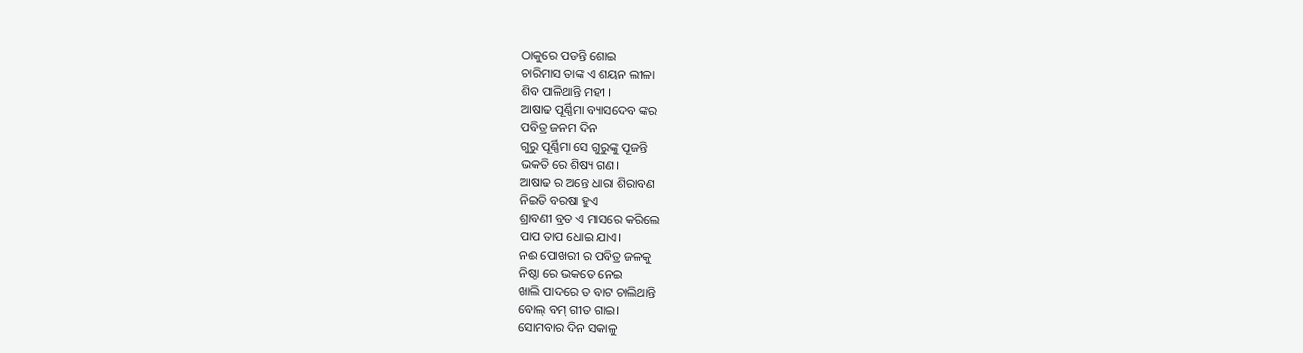ଠାକୁରେ ପଡନ୍ତି ଶୋଇ
ଚାରିମାସ ତାଙ୍କ ଏ ଶୟନ ଲୀଳା
ଶିବ ପାଳିଥାନ୍ତି ମହୀ ।
ଆଷାଢ ପୂର୍ଣ୍ଣିମା ବ୍ୟାସଦେବ ଙ୍କର
ପବିତ୍ର ଜନମ ଦିନ
ଗୁରୁ ପୂର୍ଣ୍ଣିମା ସେ ଗୁରୁଙ୍କୁ ପୂଜନ୍ତି
ଭକତି ରେ ଶିଷ୍ୟ ଗଣ।
ଆଷାଢ ର ଅନ୍ତେ ଧାରା ଶିରାବଣ
ନିଇତି ବରଷା ହୁଏ
ଶ୍ରାବଣୀ ବ୍ରତ ଏ ମାସରେ କରିଲେ
ପାପ ତାପ ଧୋଇ ଯାଏ।
ନଈ ପୋଖରୀ ର ପବିତ୍ର ଜଳକୁ
ନିଷ୍ଠା ରେ ଭକତେ ନେଇ
ଖାଲି ପାଦରେ ତ ବାଟ ଚାଲିଥାନ୍ତି
ବୋଲ୍ ବମ୍ ଗୀତ ଗାଇ।
ସୋମବାର ଦିନ ସକାଳୁ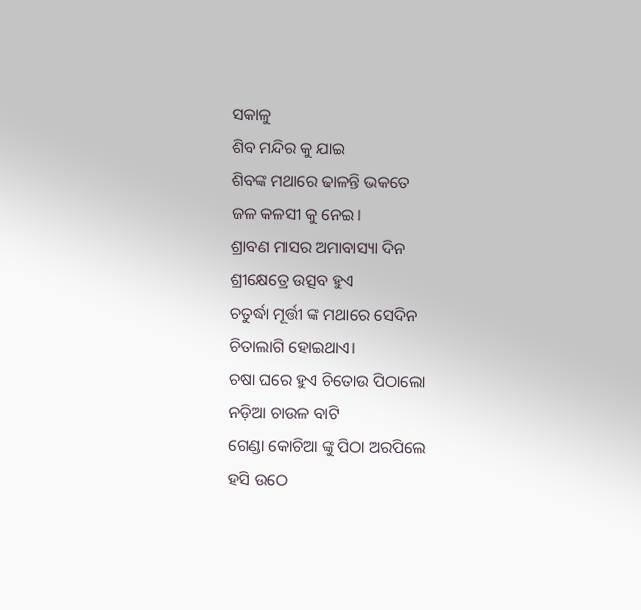ସକାଳୁ
ଶିବ ମନ୍ଦିର କୁ ଯାଇ
ଶିବଙ୍କ ମଥାରେ ଢାଳନ୍ତି ଭକତେ
ଜଳ କଳସୀ କୁ ନେଇ।
ଶ୍ରାବଣ ମାସର ଅମାବାସ୍ୟା ଦିନ
ଶ୍ରୀକ୍ଷେତ୍ରେ ଉତ୍ସବ ହୁଏ
ଚତୁର୍ଦ୍ଧା ମୂର୍ତ୍ତୀ ଙ୍କ ମଥାରେ ସେଦିନ
ଚିତାଲାଗି ହୋଇଥାଏ।
ଚଷା ଘରେ ହୁଏ ଚିତୋଉ ପିଠାଲୋ
ନଡ଼ିଆ ଚାଉଳ ବାଟି
ଗେଣ୍ଡା କୋଚିଆ ଙ୍କୁ ପିଠା ଅରପିଲେ
ହସି ଉଠେ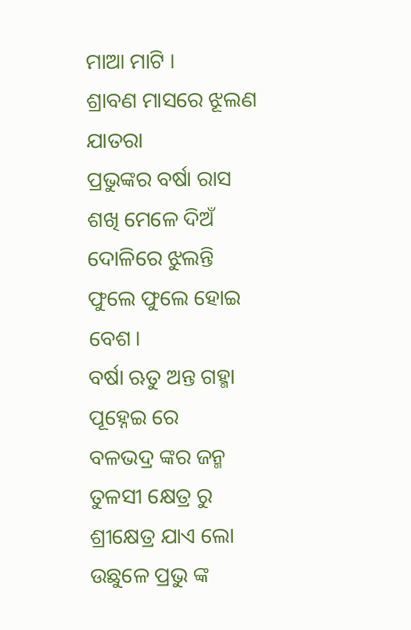ମାଆ ମାଟି ।
ଶ୍ରାବଣ ମାସରେ ଝୂଲଣ ଯାତରା
ପ୍ରଭୁଙ୍କର ବର୍ଷା ରାସ
ଶଖି ମେଳେ ଦିଅଁ ଦୋଳିରେ ଝୁଲନ୍ତି
ଫୁଲେ ଫୁଲେ ହୋଇ ବେଶ।
ବର୍ଷା ଋତୁ ଅନ୍ତ ଗହ୍ମା ପୂହ୍ନେଇ ରେ
ବଳଭଦ୍ର ଙ୍କର ଜନ୍ମ
ତୁଳସୀ କ୍ଷେତ୍ର ରୁ ଶ୍ରୀକ୍ଷେତ୍ର ଯାଏ ଲୋ
ଉଛୁଳେ ପ୍ରଭୁ ଙ୍କ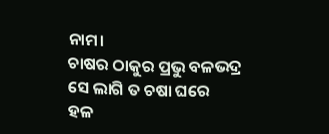ନାମ।
ଚାଷର ଠାକୁର ପ୍ରଭୁ ବଳଭଦ୍ର
ସେ ଲାଗି ତ ଚଷା ଘରେ
ହଳ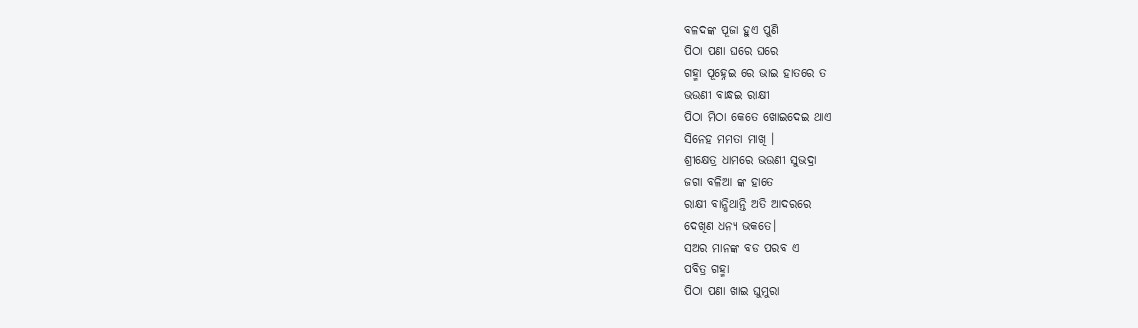ବଳଦଙ୍କ ପୂଜା ହୁଏ ପୁଣି
ପିଠା ପଣା ଘରେ ଘରେ
ଗହ୍ମା ପୂହ୍ନେଇ ରେ ଭାଇ ହାତରେ ତ
ଭଉଣୀ ବାନ୍ଧଇ ରାକ୍ଷୀ
ପିଠା ମିଠା କେତେ ଖୋଇଦେଇ ଥାଏ
ସିନେହ ମମତା ମାଖି ।
ଶ୍ରୀକ୍ଷେତ୍ର ଧାମରେ ଭଉଣୀ ସୁଭଦ୍ରା
ଜଗା ବଳିଆ ଙ୍କ ହାତେ
ରାକ୍ଷୀ ବାନ୍ଧିଥାନ୍ତି ଅତି ଆଦରରେ
ଦେଖିଣ ଧନ୍ୟ ଭକତେ।
ସଅର ମାନଙ୍କ ବଡ ପରବ ଏ
ପବିତ୍ର ଗହ୍ମା
ପିଠା ପଣା ଖାଇ ଘୁମୁରା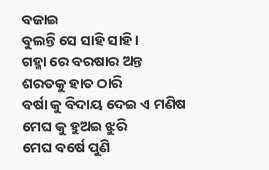ବଜାଇ
ବୁଲନ୍ତି ସେ ସାହି ସାହି।
ଗହ୍ମା ରେ ବରଷାର ଅନ୍ତ
ଶରତକୁ ହାତ ଠାରି
ବର୍ଷା କୁ ବିଦାୟ ଦେଇ ଏ ମଣିଷ
ମେଘ କୁ ହୁଅଇ ଝୁରି
ମେଘ ବର୍ଷେ ପୁଣି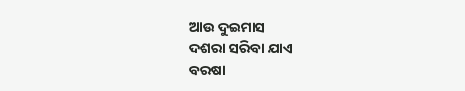ଆଉ ଦୁଇମାସ
ଦଶରା ସରିବା ଯାଏ
ବରଷା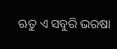ଋତୁ ଏ ସବୁରି ଭରଷା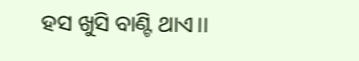ହସ ଖୁସି ବାଣ୍ଟି ଥାଏ।।